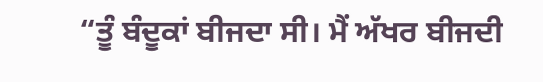“ਤੂੰ ਬੰਦੂਕਾਂ ਬੀਜਦਾ ਸੀ। ਮੈਂ ਅੱਖਰ ਬੀਜਦੀ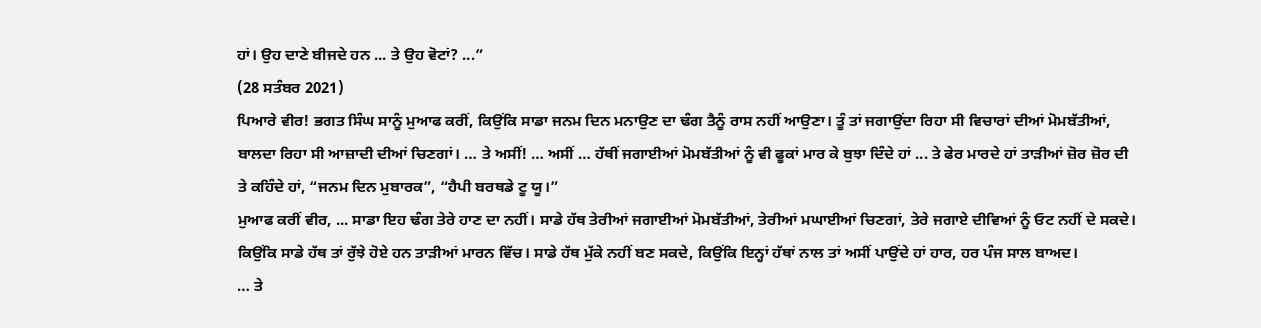ਹਾਂ। ਉਹ ਦਾਣੇ ਬੀਜਦੇ ਹਨ ... ਤੇ ਉਹ ਵੋਟਾਂ? ...”
(28 ਸਤੰਬਰ 2021)
ਪਿਆਰੇ ਵੀਰ! ਭਗਤ ਸਿੰਘ ਸਾਨੂੰ ਮੁਆਫ ਕਰੀਂ, ਕਿਉਂਕਿ ਸਾਡਾ ਜਨਮ ਦਿਨ ਮਨਾਉਣ ਦਾ ਢੰਗ ਤੈਨੂੰ ਰਾਸ ਨਹੀਂ ਆਉਣਾ। ਤੂੰ ਤਾਂ ਜਗਾਉਂਦਾ ਰਿਹਾ ਸੀ ਵਿਚਾਰਾਂ ਦੀਆਂ ਮੋਮਬੱਤੀਆਂ, ਬਾਲਦਾ ਰਿਹਾ ਸੀ ਆਜ਼ਾਦੀ ਦੀਆਂ ਚਿਣਗਾਂ। … ਤੇ ਅਸੀਂ! … ਅਸੀਂ … ਹੱਥੀਂ ਜਗਾਈਆਂ ਮੋਮਬੱਤੀਆਂ ਨੂੰ ਵੀ ਫੂਕਾਂ ਮਾਰ ਕੇ ਬੁਝਾ ਦਿੰਦੇ ਹਾਂ ... ਤੇ ਫੇਰ ਮਾਰਦੇ ਹਾਂ ਤਾੜੀਆਂ ਜ਼ੋਰ ਜ਼ੋਰ ਦੀ ਤੇ ਕਹਿੰਦੇ ਹਾਂ, “ਜਨਮ ਦਿਨ ਮੁਬਾਰਕ”, “ਹੈਪੀ ਬਰਥਡੇ ਟੂ ਯੂ।”
ਮੁਆਫ ਕਰੀਂ ਵੀਰ, ... ਸਾਡਾ ਇਹ ਢੰਗ ਤੇਰੇ ਹਾਣ ਦਾ ਨਹੀਂ। ਸਾਡੇ ਹੱਥ ਤੇਰੀਆਂ ਜਗਾਈਆਂ ਮੋਮਬੱਤੀਆਂ, ਤੇਰੀਆਂ ਮਘਾਈਆਂ ਚਿਣਗਾਂ, ਤੇਰੇ ਜਗਾਏ ਦੀਵਿਆਂ ਨੂੰ ਓਟ ਨਹੀਂ ਦੇ ਸਕਦੇ। ਕਿਉਂਕਿ ਸਾਡੇ ਹੱਥ ਤਾਂ ਰੁੱਝੇ ਹੋਏ ਹਨ ਤਾੜੀਆਂ ਮਾਰਨ ਵਿੱਚ। ਸਾਡੇ ਹੱਥ ਮੁੱਕੇ ਨਹੀਂ ਬਣ ਸਕਦੇ, ਕਿਉਂਕਿ ਇਨ੍ਹਾਂ ਹੱਥਾਂ ਨਾਲ ਤਾਂ ਅਸੀਂ ਪਾਉਂਦੇ ਹਾਂ ਹਾਰ, ਹਰ ਪੰਜ ਸਾਲ ਬਾਅਦ।
… ਤੇ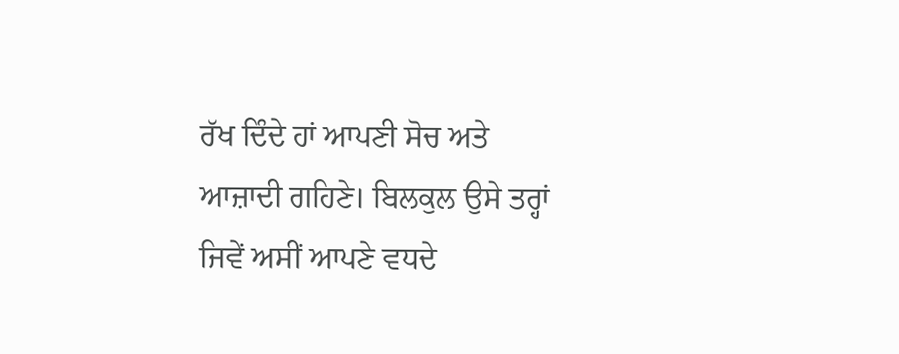ਰੱਖ ਦਿੰਦੇ ਹਾਂ ਆਪਣੀ ਸੋਚ ਅਤੇ ਆਜ਼ਾਦੀ ਗਹਿਣੇ। ਬਿਲਕੁਲ ਉਸੇ ਤਰ੍ਹਾਂ ਜਿਵੇਂ ਅਸੀਂ ਆਪਣੇ ਵਧਦੇ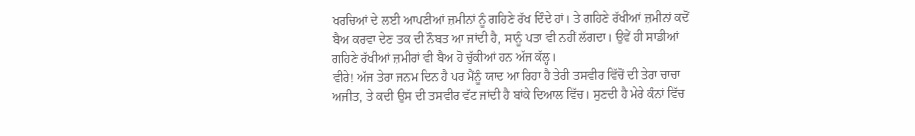ਖਰਚਿਆਂ ਦੇ ਲਈ ਆਪਣੀਆਂ ਜ਼ਮੀਨਾਂ ਨੂੰ ਗਹਿਣੇ ਰੱਖ ਦਿੰਦੇ ਹਾਂ। ਤੇ ਗਹਿਣੇ ਰੱਖੀਆਂ ਜ਼ਮੀਨਾਂ ਕਦੋਂ ਬੈਅ ਕਰਵਾ ਦੇਣ ਤਕ ਦੀ ਨੌਬਤ ਆ ਜਾਂਦੀ ਹੈ, ਸਾਨੂੰ ਪਤਾ ਵੀ ਨਹੀਂ ਲੱਗਦਾ। ਉਵੇਂ ਹੀ ਸਾਡੀਆਂ ਗਹਿਣੇ ਰੱਖੀਆਂ ਜ਼ਮੀਰਾਂ ਵੀ ਬੈਅ ਹੋ ਚੁੱਕੀਆਂ ਹਨ ਅੱਜ ਕੱਲ੍ਹ।
ਵੀਰੇ! ਅੱਜ ਤੇਰਾ ਜਨਮ ਦਿਨ ਹੈ ਪਰ ਮੈਂਨੂੰ ਯਾਦ ਆ ਰਿਹਾ ਹੈ ਤੇਰੀ ਤਸਵੀਰ ਵਿੱਚੋਂ ਦੀ ਤੇਰਾ ਚਾਚਾ ਅਜੀਤ, ਤੇ ਕਦੀ ਉਸ ਦੀ ਤਸਵੀਰ ਵੱਟ ਜਾਂਦੀ ਹੈ ਬਾਂਕੇ ਦਿਆਲ ਵਿੱਚ। ਸੁਣਦੀ ਹੈ ਮੇਰੇ ਕੰਨਾਂ ਵਿੱਚ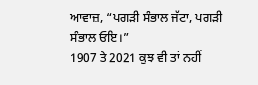ਆਵਾਜ਼, “ਪਗੜੀ ਸੰਭਾਲ ਜੱਟਾ, ਪਗੜੀ ਸੰਭਾਲ ਓਇ।”
1907 ਤੇ 2021 ਕੁਝ ਵੀ ਤਾਂ ਨਹੀਂ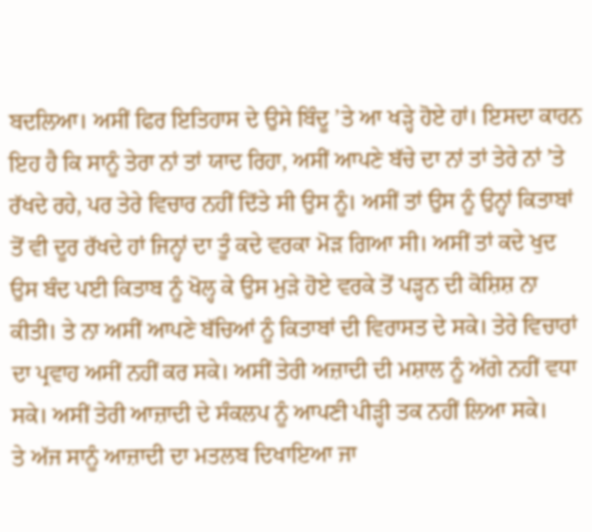ਬਦਲਿਆ। ਅਸੀਂ ਫਿਰ ਇਤਿਹਾਸ ਦੇ ਉਸੇ ਬਿੰਦੂ ’ਤੇ ਆ ਖੜ੍ਹੇ ਹੋਏ ਹਾਂ। ਇਸਦਾ ਕਾਰਨ ਇਹ ਹੈ ਕਿ ਸਾਨੂੰ ਤੇਰਾ ਨਾਂ ਤਾਂ ਯਾਦ ਰਿਹਾ, ਅਸੀਂ ਆਪਣੇ ਬੱਚੇ ਦਾ ਨਾਂ ਤਾਂ ਤੇਰੇ ਨਾਂ ’ਤੇ ਰੱਖਦੇ ਰਹੇ, ਪਰ ਤੇਰੇ ਵਿਚਾਰ ਨਹੀਂ ਦਿੱਤੇ ਸੀ ਉਸ ਨੂੰ। ਅਸੀਂ ਤਾਂ ਉਸ ਨੂੰ ਉਨ੍ਹਾਂ ਕਿਤਾਬਾਂ ਤੋਂ ਵੀ ਦੂਰ ਰੱਖਦੇ ਹਾਂ ਜਿਨ੍ਹਾਂ ਦਾ ਤੂੰ ਕਦੇ ਵਰਕਾ ਮੋੜ ਗਿਆ ਸੀ। ਅਸੀਂ ਤਾਂ ਕਦੇ ਖੁਦ ਉਸ ਬੰਦ ਪਈ ਕਿਤਾਬ ਨੂੰ ਖੋਲ੍ਹ ਕੇ ਉਸ ਮੁੜੇ ਹੋਏ ਵਰਕੇ ਤੋਂ ਪੜ੍ਹਨ ਦੀ ਕੋਸ਼ਿਸ਼ ਨਾ ਕੀਤੀ। ਤੇ ਨਾ ਅਸੀਂ ਆਪਣੇ ਬੱਚਿਆਂ ਨੂੰ ਕਿਤਾਬਾਂ ਦੀ ਵਿਰਾਸਤ ਦੇ ਸਕੇ। ਤੇਰੇ ਵਿਚਾਰਾਂ ਦਾ ਪ੍ਰਵਾਹ ਅਸੀਂ ਨਹੀਂ ਕਰ ਸਕੇ। ਅਸੀਂ ਤੇਰੀ ਅਜ਼ਾਦੀ ਦੀ ਮਸ਼ਾਲ ਨੂੰ ਅੱਗੇ ਨਹੀਂ ਵਧਾ ਸਕੇ। ਅਸੀਂ ਤੇਰੀ ਆਜ਼ਾਦੀ ਦੇ ਸੰਕਲਪ ਨੂੰ ਆਪਣੀ ਪੀੜ੍ਹੀ ਤਕ ਨਹੀਂ ਲਿਆ ਸਕੇ।
ਤੇ ਅੱਜ ਸਾਨੂੰ ਆਜ਼ਾਦੀ ਦਾ ਮਤਲਬ ਦਿਖਾਇਆ ਜਾ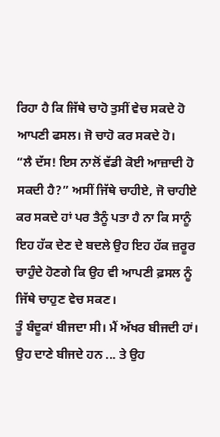ਰਿਹਾ ਹੈ ਕਿ ਜਿੱਥੇ ਚਾਹੋ ਤੁਸੀਂ ਵੇਚ ਸਕਦੇ ਹੋ ਆਪਣੀ ਫਸਲ। ਜੋ ਚਾਹੋ ਕਰ ਸਕਦੇ ਹੋ।
“ਲੈ ਦੱਸ! ਇਸ ਨਾਲੋਂ ਵੱਡੀ ਕੋਈ ਆਜ਼ਾਦੀ ਹੋ ਸਕਦੀ ਹੈ?” ਅਸੀਂ ਜਿੱਥੇ ਚਾਹੀਏ, ਜੋ ਚਾਹੀਏ ਕਰ ਸਕਦੇ ਹਾਂ ਪਰ ਤੈਨੂੰ ਪਤਾ ਹੈ ਨਾ ਕਿ ਸਾਨੂੰ ਇਹ ਹੱਕ ਦੇਣ ਦੇ ਬਦਲੇ ਉਹ ਇਹ ਹੱਕ ਜ਼ਰੂਰ ਚਾਹੁੰਦੇ ਹੋਣਗੇ ਕਿ ਉਹ ਵੀ ਆਪਣੀ ਫ਼ਸਲ ਨੂੰ ਜਿੱਥੇ ਚਾਹੁਣ ਵੇਚ ਸਕਣ।
ਤੂੰ ਬੰਦੂਕਾਂ ਬੀਜਦਾ ਸੀ। ਮੈਂ ਅੱਖਰ ਬੀਜਦੀ ਹਾਂ। ਉਹ ਦਾਣੇ ਬੀਜਦੇ ਹਨ ... ਤੇ ਉਹ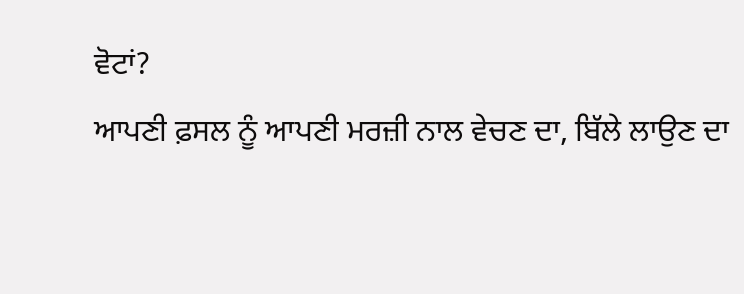ਵੋਟਾਂ?
ਆਪਣੀ ਫ਼ਸਲ ਨੂੰ ਆਪਣੀ ਮਰਜ਼ੀ ਨਾਲ ਵੇਚਣ ਦਾ, ਬਿੱਲੇ ਲਾਉਣ ਦਾ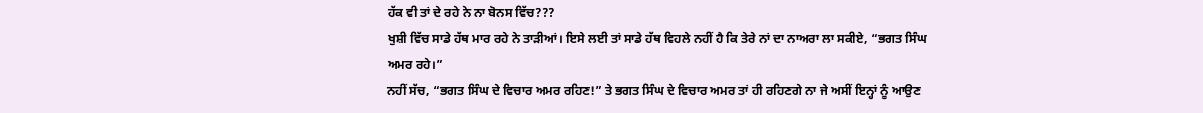ਹੱਕ ਵੀ ਤਾਂ ਦੇ ਰਹੇ ਨੇ ਨਾ ਬੋਨਸ ਵਿੱਚ???
ਖੁਸ਼ੀ ਵਿੱਚ ਸਾਡੇ ਹੱਥ ਮਾਰ ਰਹੇ ਨੇ ਤਾੜੀਆਂ। ਇਸੇ ਲਈ ਤਾਂ ਸਾਡੇ ਹੱਥ ਵਿਹਲੇ ਨਹੀਂ ਹੈ ਕਿ ਤੇਰੇ ਨਾਂ ਦਾ ਨਾਅਰਾ ਲਾ ਸਕੀਏ, “ਭਗਤ ਸਿੰਘ ਅਮਰ ਰਹੇ।”
ਨਹੀਂ ਸੱਚ, “ਭਗਤ ਸਿੰਘ ਦੇ ਵਿਚਾਰ ਅਮਰ ਰਹਿਣ!” ਤੇ ਭਗਤ ਸਿੰਘ ਦੇ ਵਿਚਾਰ ਅਮਰ ਤਾਂ ਹੀ ਰਹਿਣਗੇ ਨਾ ਜੇ ਅਸੀਂ ਇਨ੍ਹਾਂ ਨੂੰ ਆਉਣ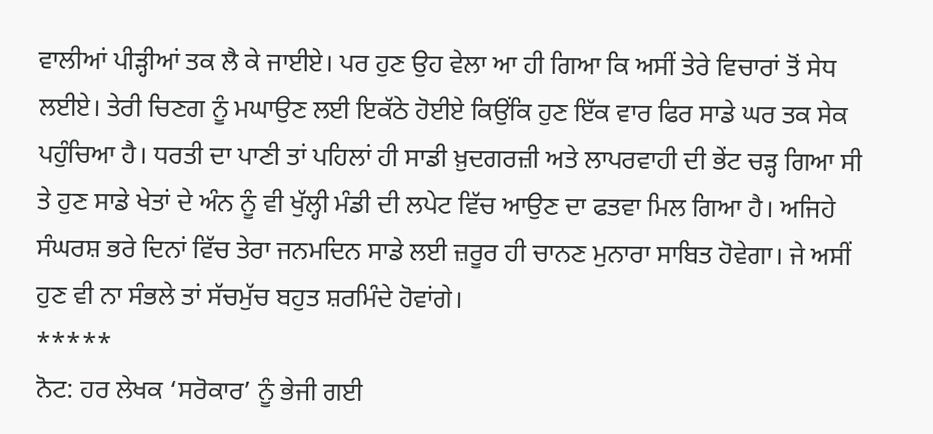ਵਾਲੀਆਂ ਪੀੜ੍ਹੀਆਂ ਤਕ ਲੈ ਕੇ ਜਾਈਏ। ਪਰ ਹੁਣ ਉਹ ਵੇਲਾ ਆ ਹੀ ਗਿਆ ਕਿ ਅਸੀਂ ਤੇਰੇ ਵਿਚਾਰਾਂ ਤੋਂ ਸੇਧ ਲਈਏ। ਤੇਰੀ ਚਿਣਗ ਨੂੰ ਮਘਾਉਣ ਲਈ ਇਕੱਠੇ ਹੋਈਏ ਕਿਉਂਕਿ ਹੁਣ ਇੱਕ ਵਾਰ ਫਿਰ ਸਾਡੇ ਘਰ ਤਕ ਸੇਕ ਪਹੁੰਚਿਆ ਹੈ। ਧਰਤੀ ਦਾ ਪਾਣੀ ਤਾਂ ਪਹਿਲਾਂ ਹੀ ਸਾਡੀ ਖ਼ੁਦਗਰਜ਼ੀ ਅਤੇ ਲਾਪਰਵਾਹੀ ਦੀ ਭੇਂਟ ਚੜ੍ਹ ਗਿਆ ਸੀ ਤੇ ਹੁਣ ਸਾਡੇ ਖੇਤਾਂ ਦੇ ਅੰਨ ਨੂੰ ਵੀ ਖੁੱਲ੍ਹੀ ਮੰਡੀ ਦੀ ਲਪੇਟ ਵਿੱਚ ਆਉਣ ਦਾ ਫਤਵਾ ਮਿਲ ਗਿਆ ਹੈ। ਅਜਿਹੇ ਸੰਘਰਸ਼ ਭਰੇ ਦਿਨਾਂ ਵਿੱਚ ਤੇਰਾ ਜਨਮਦਿਨ ਸਾਡੇ ਲਈ ਜ਼ਰੂਰ ਹੀ ਚਾਨਣ ਮੁਨਾਰਾ ਸਾਬਿਤ ਹੋਵੇਗਾ। ਜੇ ਅਸੀਂ ਹੁਣ ਵੀ ਨਾ ਸੰਭਲੇ ਤਾਂ ਸੱਚਮੁੱਚ ਬਹੁਤ ਸ਼ਰਮਿੰਦੇ ਹੋਵਾਂਗੇ।
*****
ਨੋਟ: ਹਰ ਲੇਖਕ ‘ਸਰੋਕਾਰ’ ਨੂੰ ਭੇਜੀ ਗਈ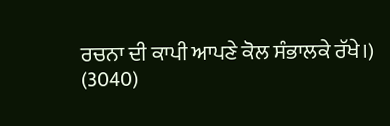ਰਚਨਾ ਦੀ ਕਾਪੀ ਆਪਣੇ ਕੋਲ ਸੰਭਾਲਕੇ ਰੱਖੇ।)
(3040)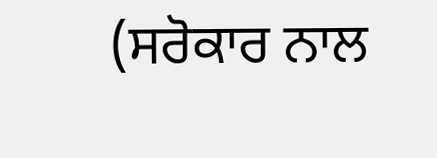(ਸਰੋਕਾਰ ਨਾਲ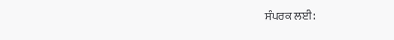ਸੰਪਰਕ ਲਈ: